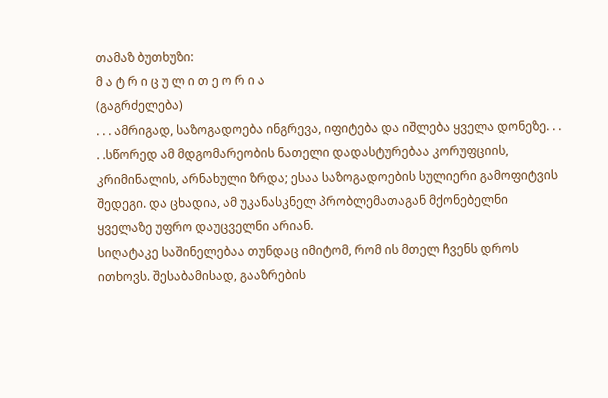თამაზ ბუთხუზი:
მ ა ტ რ ი ც უ ლ ი თ ე ო რ ი ა
(გაგრძელება)
. . . ამრიგად, საზოგადოება ინგრევა, იფიტება და იშლება ყველა დონეზე. . . . .სწორედ ამ მდგომარეობის ნათელი დადასტურებაა კორუფციის, კრიმინალის, არნახული ზრდა; ესაა საზოგადოების სულიერი გამოფიტვის შედეგი. და ცხადია, ამ უკანასკნელ პრობლემათაგან მქონებელნი ყველაზე უფრო დაუცველნი არიან.
სიღატაკე საშინელებაა თუნდაც იმიტომ, რომ ის მთელ ჩვენს დროს ითხოვს. შესაბამისად, გააზრების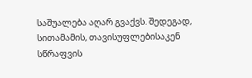საშუალება აღარ გვაქვს. შედეგად, სითამამის, თავისუფლებისაკენ სწრაფვის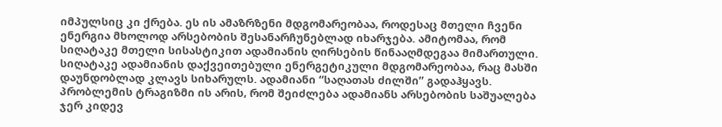იმპულსიც კი ქრება. ეს ის ამაზრზენი მდგომარეობაა, როდესაც მთელი ჩვენი ენერგია მხოლოდ არსებობის შესანარჩუნებლად იხარჯება. ამიტომაა, რომ სიღატაკე მთელი სისასტიკით ადამიანის ღირსების წინააღმდეგაა მიმართული.
სიღატაკე ადამიანის დაქვეითებული ენერგეტიკული მდგომარეობაა, რაც მასში დაუნდობლად კლავს სიხარულს. ადამიანი “საღათას ძილში” გადაჰყავს. პრობლემის ტრაგიზმი ის არის, რომ შეიძლება ადამიანს არსებობის საშუალება ჯერ კიდევ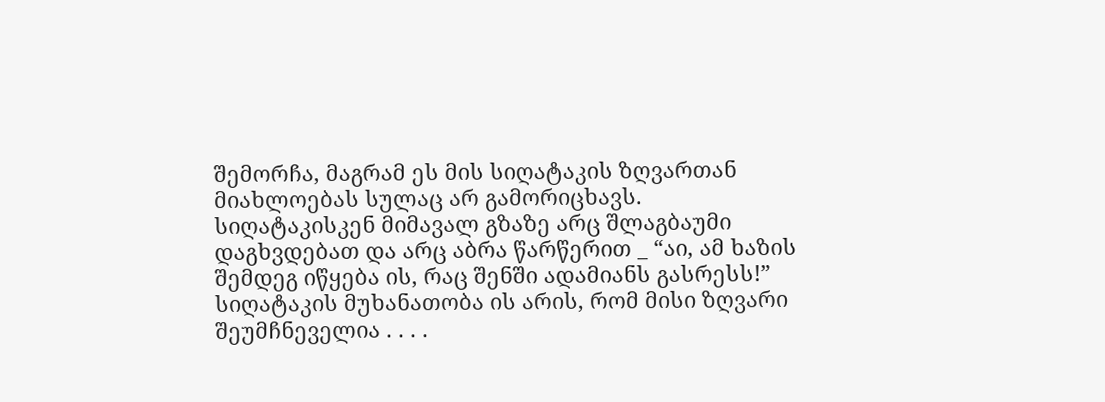შემორჩა, მაგრამ ეს მის სიღატაკის ზღვართან მიახლოებას სულაც არ გამორიცხავს.
სიღატაკისკენ მიმავალ გზაზე არც შლაგბაუმი დაგხვდებათ და არც აბრა წარწერით _ “აი, ამ ხაზის შემდეგ იწყება ის, რაც შენში ადამიანს გასრესს!”
სიღატაკის მუხანათობა ის არის, რომ მისი ზღვარი შეუმჩნეველია . . . .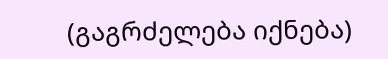(გაგრძელება იქნება)